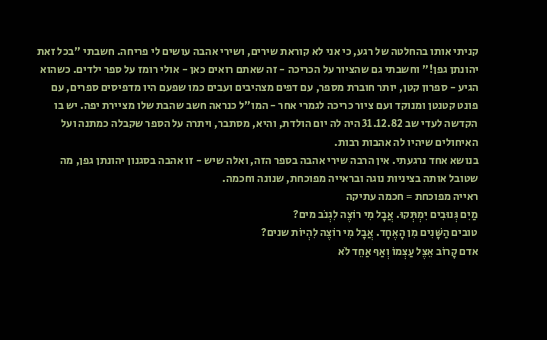קניתי אותו בהחלטה של רגע, כי אני לא קוראת שירים, ושירי אהבה עושים לי פריחה. חשבתי "בכל זאת יהונתן גפן!" וחשבתי גם שהציור על הכריכה - זה שאתם רואים כאן - אולי רומז על ספר ילדים. כשהוא הגיע - ספרון קטן, יותר חוברת מספר, עם דפים מצהיבים ועבים כמו שפעם היו מדפיסים ספרים, עם פונט קטנטן ומנוקד ועם ציור כריכה לגמרי אחר - המו"ל כנראה חשב שהבת שלו מציירת יפה. יש בו הקדשה לעדי שב 31.12.82 היה לה יום הולדת, והיא, מסתבר, ויתרה על הספר שקבלה כמתנה ועל האיחולים שיהיו לה אהבות רבות.
בנושא אחד נרגעתי. אין הרבה שירי אהבה בספר הזה, ואלה שיש - זו אהבה בסגנון יהונתן גפן, מה שטובל אותה בציניות נוגה ובראייה מפוכחת, שנונה וחכמה.
ראייה מפוכחת = חכמה עתיקה
מַיִם גְּנוּבִים יִמְתְּקוּ. אֲבָל מִי רוֹצֶה לִגְנֹב מים?
טובים הַשָּׁנִים מִן הָאֶחָד. אֲבָל מִי רוֹצֶה לִהְיוֹת שנים?
אדם קָרוֹב אֵצֶל עַצְמוֹ וְאַף אַחֵד לֹא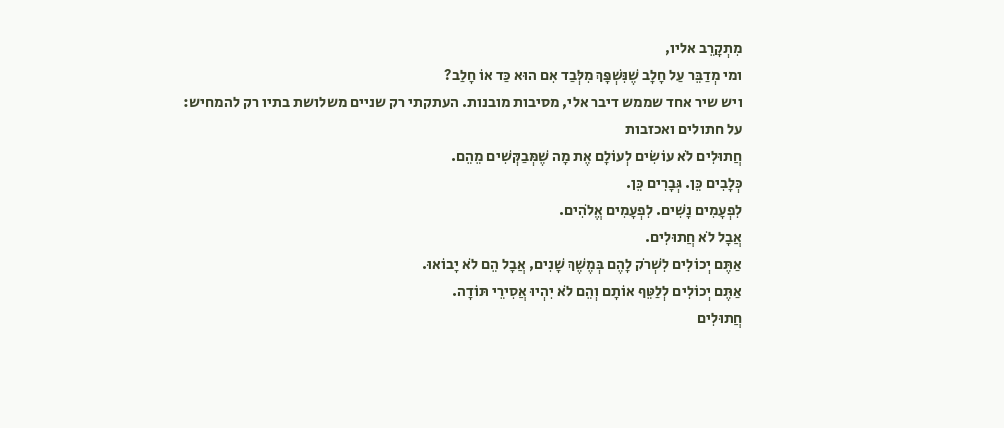מִתְקָרֵב אליו,
ומי מְדַבֵּר עַל חָלָב שֶׁנִּשְׁפָּךְ מִלְּבַד אִם הוּא כַּד אוֹ חָלַב?
ויש שיר אחד שממש דיבר אלי, מסיבות מובנות. העתקתי רק שניים משלושת בתיו רק להמחיש:
על חתולים ואכזבות
חֲתוּלִים לֹא עוֹשִׂים לְעוֹלָם אֶת מָה שֶׁמְּבַקְּשִׁים מֵהֵם.
כְּלָבִים כֵּן. גְּבָרִים כֵּן.
לִפְעָמִים נָשִׁים. לִפְעָמִים אֱלֹהִים.
אֲבָל לֹא חֲתוּלִים.
אַתֶּם יְכוֹלִים לִשְׁרֹק לָהֶם בְּמֶשֶׁךְ שָׁנִים, אֲבָל הֵם לֹא יָבוֹאוּ.
אַתֶּם יְכוֹלִים לְלַטֵּף אוֹתָם וְהֵם לֹא יִהְיוּ אֲסִירֵי תּוֹדָה.
חֲתוּלִים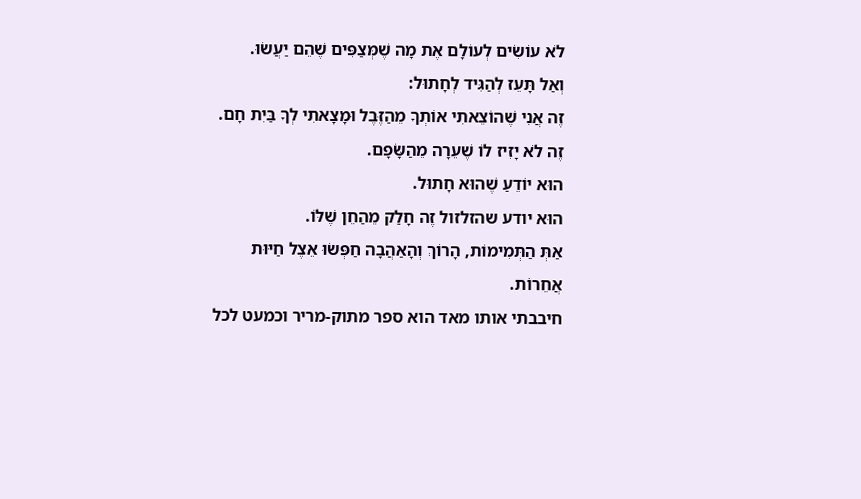לֹא עוֹשִׂים לְעוֹלָם אֶת מָה שֶׁמְּצַפִּים שֶׁהֵם יַעֲשׂוּ.
וְאַל תָּעֵז לְהַגִּיד לְחָתוּל:
זֶה אֲנִי שֶׁהוֹצֵאתִי אוֹתְךָ מֵהַזֶּבֶל וּמָצָאתִי לְךָ בַּיִת חָם.
זֶה לֹא יָזִיז לוֹ שֶׁעֵרָה מֵהַשָּׂפָם.
הוּא יוֹדֵעַ שֶׁהוּא חָתוּל.
הוּא יודע שהזלזול זֶה חָלַק מֵהַחֵן שֶׁלּוֹ.
אַתְּ הַתְּמִימוֹת, הָרוֹךְ וְהָאַהֲבָה חַפְּשׂוּ אֵצֶל חַיּוּת אֲחֵרוֹת.
חיבבתי אותו מאד הוא ספר מתוק-מריר וכמעט לכל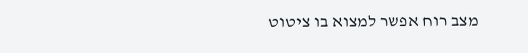מצב רוח אפשר למצוא בו ציטוט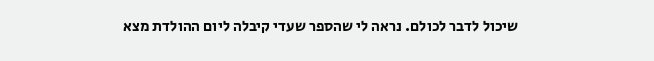שיכול לדבר לכולם. נראה לי שהספר שעדי קיבלה ליום ההולדת מצא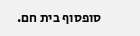סופסוף בית חם.